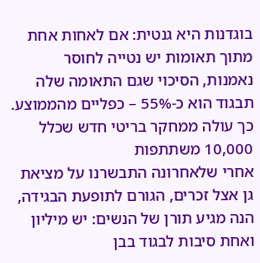בוגדנות היא גנטית: אם לאחות אחת מתוך תאומות יש נטייה לחוסר נאמנות, הסיכוי שגם התאומה שלה תבגוד הוא כ-55% – כפליים מהממוצע. כך עולה ממחקר בריטי חדש שכלל 10,000 משתתפות
אחרי שלאחרונה התבשרנו על מציאת גן אצל זכרים, הגורם לתופעת הבגידה, הנה מגיע תורן של הנשים: יש מיליון ואחת סיבות לבגוד בבן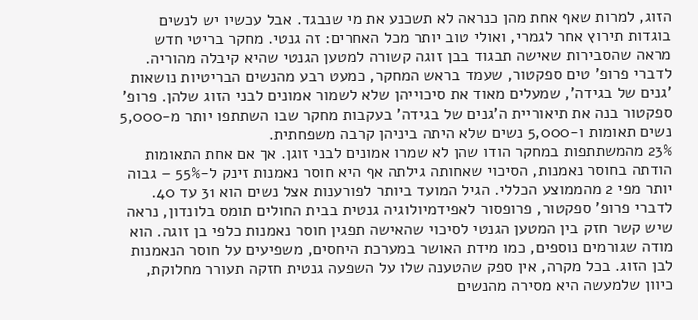הזוג, למרות שאף אחת מהן כנראה לא תשכנע את מי שנבגד. אבל עכשיו יש לנשים בוגדות תירוץ אחר לגמרי, ואולי טוב יותר מכל האחרים: זה גנטי. מחקר בריטי חדש
מראה שהסבירות שאישה תבגוד בבן זוגה קשורה למטען הגנטי שהיא קיבלה מהוריה.
לדברי פרופ' טים ספקטור, שעמד בראש המחקר, כמעט רבע מהנשים הבריטיות נושאות 'גנים של בגידה', שמעלים מאוד את סיכוייהן שלא לשמור אמונים לבני הזוג שלהן. פרופ' ספקטור בנה את תיאוריית ה'גנים של בגידה' בעקבות מחקר שבו השתתפו יותר מ-5,000 נשים תאומות ו-5,000 נשים שלא היתה ביניהן קרבה משפחתית.
23% מהמשתתפות במחקר הודו שהן לא שמרו אמונים לבני זוגן. אך אם אחת התאומות הודתה בחוסר נאמנות, הסיכוי שאחותה גילתה אף היא חוסר נאמנות זינק ל-55% – גבוה יותר מפי 2 מהממוצע הכללי. הגיל המועד ביותר לפורענות אצל נשים הוא 31 עד 40.
לדברי פרופ' ספקטור, פרופסור לאפידמיולוגיה גנטית בבית החולים תומס בלונדון, נראה שיש קשר חזק בין המטען הגנטי לסיכוי שהאישה תפגין חוסר נאמנות כלפי בן זוגה. הוא מודה שגורמים נוספים, כמו מידת האושר במערכת היחסים, משפיעים על חוסר הנאמנות לבן הזוג. בכל מקרה, אין ספק שהטענה שלו על השפעה גנטית חזקה תעורר מחלוקת, כיוון שלמעשה היא מסירה מהנשים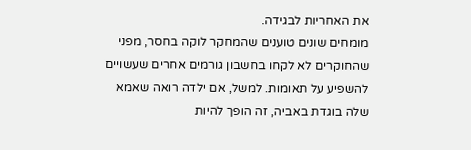את האחריות לבגידה.
מומחים שונים טוענים שהמחקר לוקה בחסר, מפני שהחוקרים לא לקחו בחשבון גורמים אחרים שעשויים להשפיע על תאומות. למשל, אם ילדה רואה שאמא שלה בוגדת באביה, זה הופך להיות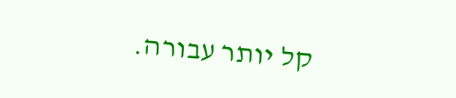קל יותר עבורה.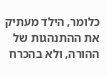כלומר, הילד מעתיק את ההתנהגות של ההורה, ולא בהכרח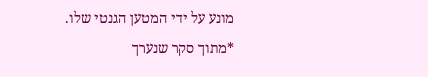מונע על ידי המטען הגנטי שלו.
*מתוך סקר שנערך